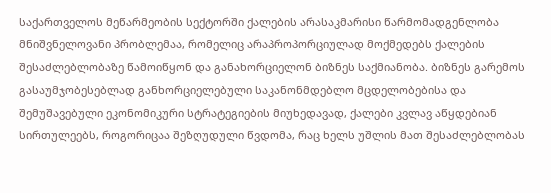საქართველოს მეწარმეობის სექტორში ქალების არასაკმარისი წარმომადგენლობა მნიშვნელოვანი პრობლემაა, რომელიც არაპროპორციულად მოქმედებს ქალების შესაძლებლობაზე წამოიწყონ და განახორციელონ ბიზნეს საქმიანობა. ბიზნეს გარემოს გასაუმჯობესებლად განხორციელებული საკანონმდებლო მცდელობებისა და შემუშავებული ეკონომიკური სტრატეგიების მიუხედავად, ქალები კვლავ აწყდებიან სირთულეებს, როგორიცაა შეზღუდული წვდომა, რაც ხელს უშლის მათ შესაძლებლობას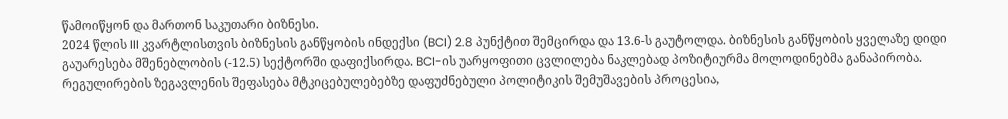წამოიწყონ და მართონ საკუთარი ბიზნესი.
2024 წლის III კვარტლისთვის ბიზნესის განწყობის ინდექსი (BCI) 2.8 პუნქტით შემცირდა და 13.6-ს გაუტოლდა. ბიზნესის განწყობის ყველაზე დიდი გაუარესება მშენებლობის (-12.5) სექტორში დაფიქსირდა. BCI-ის უარყოფითი ცვლილება ნაკლებად პოზიტიურმა მოლოდინებმა განაპირობა.
რეგულირების ზეგავლენის შეფასება მტკიცებულებებზე დაფუძნებული პოლიტიკის შემუშავების პროცესია,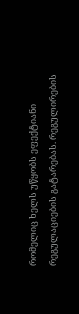რომელიც ხელს უწყობს ეფექტიანი რეგულაციების გატარებას. რეგულირების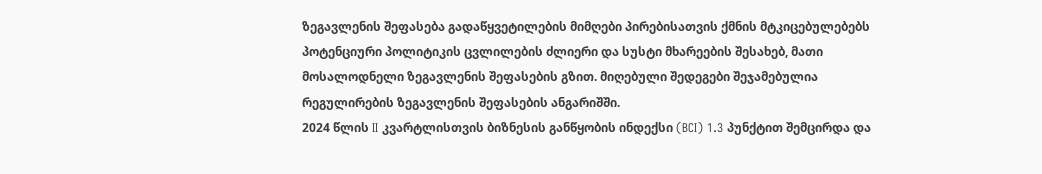ზეგავლენის შეფასება გადაწყვეტილების მიმღები პირებისათვის ქმნის მტკიცებულებებს პოტენციური პოლიტიკის ცვლილების ძლიერი და სუსტი მხარეების შესახებ, მათი მოსალოდნელი ზეგავლენის შეფასების გზით. მიღებული შედეგები შეჯამებულია რეგულირების ზეგავლენის შეფასების ანგარიშში.
2024 წლის II კვარტლისთვის ბიზნესის განწყობის ინდექსი (BCI) 1.3 პუნქტით შემცირდა და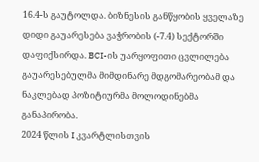16.4-ს გაუტოლდა. ბიზნესის განწყობის ყველაზე დიდი გაუარესება ვაჭრობის (-7.4) სექტორში დაფიქსირდა. BCI-ის უარყოფითი ცვლილება გაუარესებულმა მიმდინარე მდგომარეობამ და ნაკლებად პოზიტიურმა მოლოდინებმა განაპირობა.
2024 წლის I კვარტლისთვის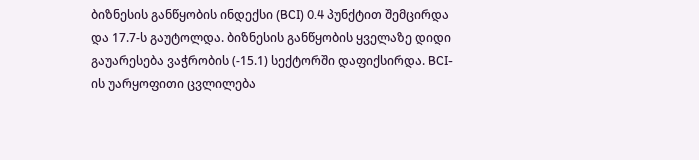ბიზნესის განწყობის ინდექსი (BCI) 0.4 პუნქტით შემცირდა და 17.7-ს გაუტოლდა. ბიზნესის განწყობის ყველაზე დიდი გაუარესება ვაჭრობის (-15.1) სექტორში დაფიქსირდა. BCI-ის უარყოფითი ცვლილება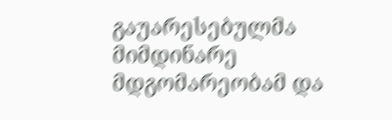გაუარესებულმა მიმდინარე მდგომარეობამ და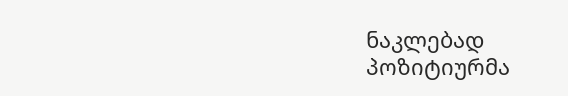ნაკლებად პოზიტიურმა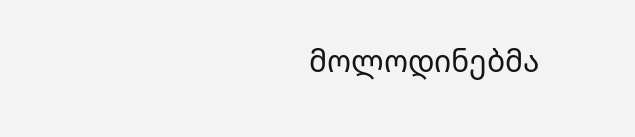მოლოდინებმა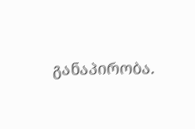განაპირობა.